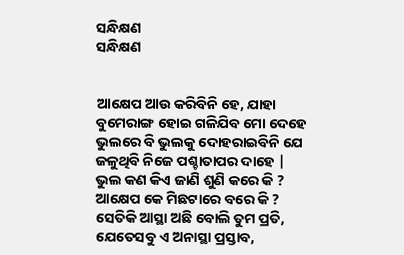ସନ୍ଧିକ୍ଷଣ
ସନ୍ଧିକ୍ଷଣ


ଆକ୍ଷେପ ଆଉ କରିବିନି ହେ, ଯାହା
ବୁମେରାଙ୍ଗ ହୋଇ ଗଳିଯିବ ମୋ ଦେହେ
ଭୁଲରେ ବି ଭୁଲକୁ ଦୋହରାଇବିନି ଯେ
ଜଳୁଥିବି ନିଜେ ପଶ୍ଚାତାପର ଦାହେ |
ଭୁଲ କଣ କିଏ ଜାଣି ଶୁଣି କରେ କି ?
ଆକ୍ଷେପ କେ ମିଛଟାରେ ବରେ କି ?
ସେତିକି ଆସ୍ଥା ଅଛି ବୋଲି ତୁମ ପ୍ରତି,
ଯେତେସବୁ ଏ ଅନାସ୍ଥା ପ୍ରସ୍ତାବ,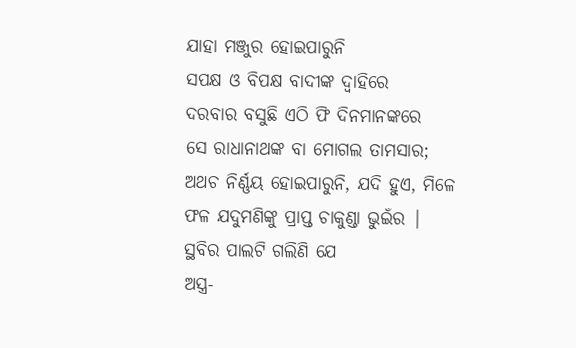ଯାହା ମଞ୍ଜୁର ହୋଇପାରୁନି
ସପକ୍ଷ ଓ ବିପକ୍ଷ ବାଦୀଙ୍କ ଦ୍ଵାହିରେ
ଦରବାର ବସୁଛି ଏଠି ଫି ଦିନମାନଙ୍କରେ
ସେ ରାଧାନାଥଙ୍କ ବା ମୋଗଲ ତାମସାର;
ଅଥଚ ନିର୍ଣ୍ଣୟ ହୋଇପାରୁନି, ଯଦି ହୁଏ, ମିଳେ
ଫଳ ଯଦୁମଣିଙ୍କୁ ପ୍ରାପ୍ତ ଚାକୁଣ୍ଡା ଭୁଇଁର |
ସ୍ଥବିର ପାଲଟି ଗଲିଣି ଯେ
ଅସ୍ତ୍ର-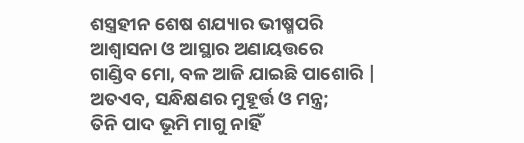ଶସ୍ତ୍ରହୀନ ଶେଷ ଶଯ୍ୟାର ଭୀଷ୍ମପରି
ଆଶ୍ଵାସନା ଓ ଆସ୍ଥାର ଅଣାୟତ୍ତରେ
ଗାଣ୍ଡିବ ମୋ, ବଳ ଆଜି ଯାଇଛି ପାଶୋରି |
ଅତଏବ, ସନ୍ଧିକ୍ଷଣର ମୁହୂର୍ତ୍ତ ଓ ମନ୍ତ୍ର;
ତିନି ପାଦ ଭୂମି ମାଗୁ ନାହିଁ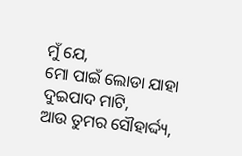ମୁଁ ଯେ,
ମୋ ପାଇଁ ଲୋଡା ଯାହା ଦୁଇପାଦ ମାଟି,
ଆଉ ତୁମର ସୌହାର୍ଦ୍ଦ୍ୟ,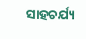ସାହଚର୍ଯ୍ୟ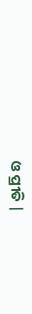ଓ ପ୍ରୀତି |